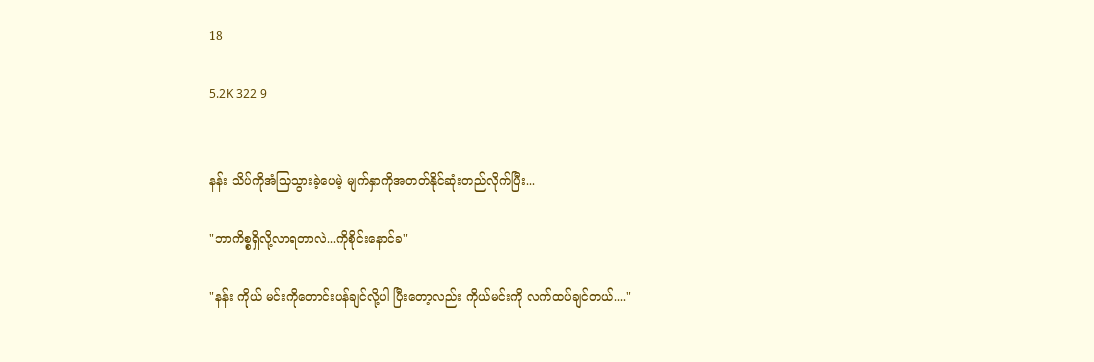18

5.2K 322 9


နန်း သိပ်ကိုအံသြသွားခဲ့ပေမဲ့ မျက်နှာကိုအတတ်နိုင်ဆုံးတည်လိုက်ပြီး...

"ဘာကိစ္စရှိလို့လာရတာလဲ...ကိုစိုင်းနောင်ခ"

"နန်း ကိုယ် မင်းကိုတောင်းပန်ချင်လို့ပါ ပြီးတော့လည်း ကိုယ်မင်းကို လက်ထပ်ချင်တယ်...."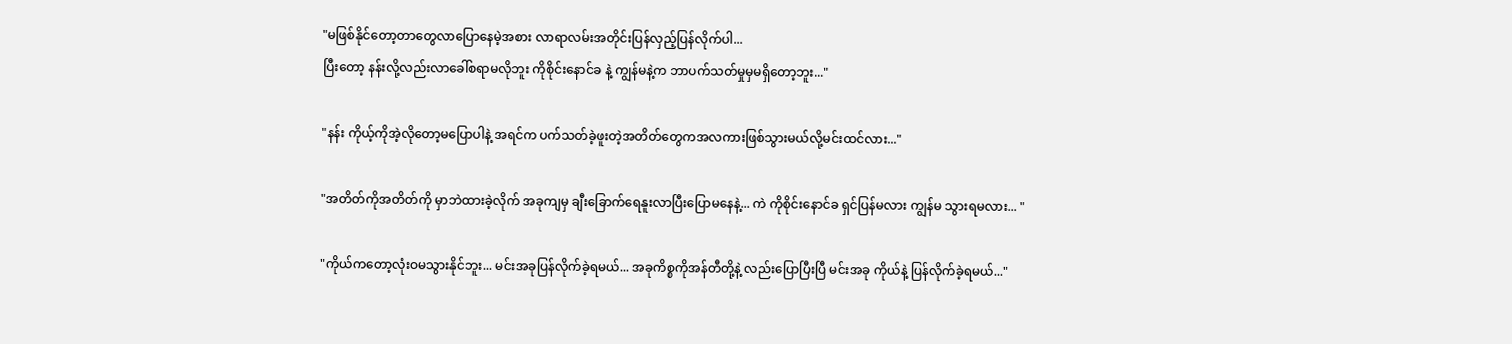"မဖြစ်နိုင်တော့တာတွေလာပြောနေမဲ့အစား လာရာလမ်းအတိုင်းပြန်လှည့်ပြန်လိုက်ပါ...
ပြီးတော့ နန်းလို့လည်းလာခေါ်စရာမလိုဘူး ကိုစိုင်းနောင်ခ နဲ့ ကျွန်မနဲ့က ဘာပက်သတ်မှုမှမရှိတော့ဘူး..."

"နန်း ကိုယ့်ကိုအဲ့လိုတော့မပြောပါနဲ့ အရင်က ပက်သတ်ခဲ့ဖူးတဲ့အတိတ်တွေကအလကားဖြစ်သွားမယ်လို့မင်းထင်လား..."

"အတိတ်ကိုအတိတ်ကို မှာဘဲထားခဲ့လိုက် အခုကျမှ ချီးခြောက်ရေနူးလာပြီးပြောမနေနဲ့... ကဲ ကိုစိုင်းနောင်ခ ရှင်ပြန်မလား ကျွန်မ သွားရမလား... "

"ကိုယ်ကတော့လုံးဝမသွားနိုင်ဘူး... မင်းအခုပြန်လိုက်ခဲ့ရမယ်... အခုကိစ္စကိုအန်တီတို့နဲ့ လည်းပြောပြီးပြီ မင်းအခု ကိုယ်နဲ့ ပြန်လိုက်ခဲ့ရမယ်..."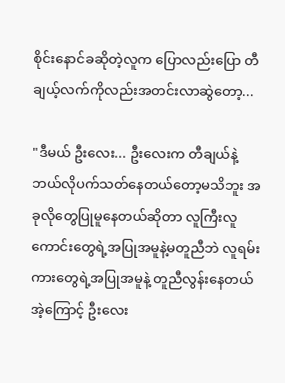စိုင်းနောင်ခဆိုတဲ့လူက ပြောလည်းပြော တီချယ့်လက်ကိုလည်းအတင်းလာဆွဲတော့...

"ဒီမယ် ဦးလေး... ဦးလေးက တီချယ်နဲ့ဘယ်လိုပက်သတ်နေတယ်တော့မသိဘူး အခုလိုတွေပြုမူနေတယ်ဆိုတာ လူကြီးလူကောင်းတွေရဲ့အပြုအမူနဲ့မတူညီဘဲ လူရမ်းကားတွေရဲ့အပြုအမူနဲ့ တူညီလွန်းနေတယ် အဲ့ကြောင့် ဦးလေး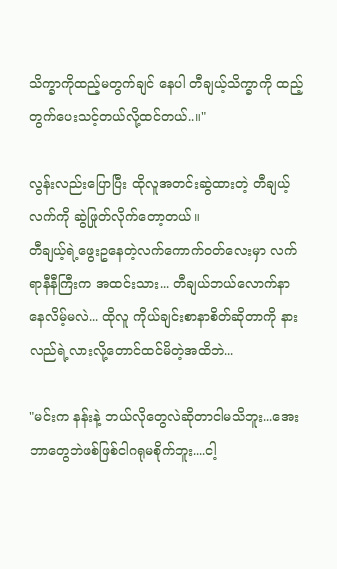သိက္ခာကိုထည့်မတွက်ချင် နေပါ တီချယ့်သိက္ခာကို ထည့်တွက်ပေးသင့်တယ်လို့ထင်တယ်..။"

လွန်းလည်းပြောပြီး ထိုလူအတင်းဆွဲထားတဲ့ တီချယ့်လက်ကို ဆွဲဖြုတ်လိုက်တော့တယ်။
တီချယ့်ရဲ့ဖွေးဥနေတဲ့လက်ကောက်ဝတ်လေးမှာ လက်ရာနီနီကြီးက အထင်းသား... တီချယ်ဘယ်လောက်နာနေလိမ့်မလဲ... ထိုလူ ကိုယ်ချင်းစာနာစိတ်ဆိုတာကို နားလည်ရဲ့လားလို့တောင်ထင်မိတဲ့အထိဘဲ...

"မင်းက နန်းနဲ့ ဘယ်လိုတွေလဲဆိုတာငါမသိဘူး...အေး ဘာတွေဘဲဖစ်ဖြစ်ငါဂရုမစိုက်ဘူး....ငါ့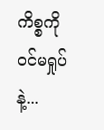ကိစ္စကိုဝင်မရှုပ်နဲ့...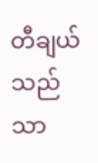တီချယ်သည်သာ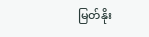မြတ်နိုး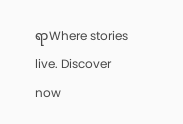ရာWhere stories live. Discover now